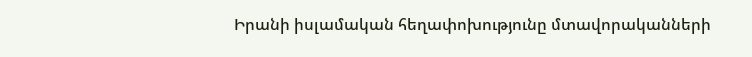Իրանի իսլամական հեղափոխությունը մտավորականների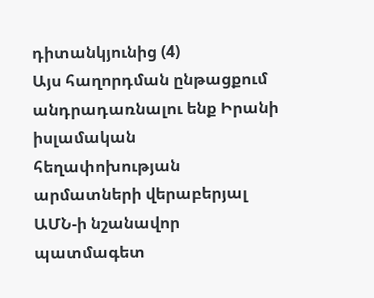դիտանկյունից (4)
Այս հաղորդման ընթացքում անդրադառնալու ենք Իրանի իսլամական հեղափոխության արմատների վերաբերյալ ԱՄՆ-ի նշանավոր պատմագետ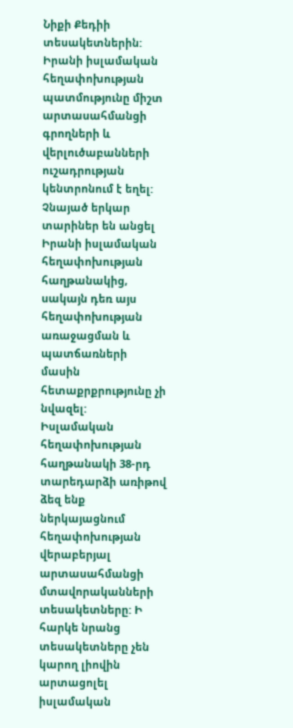Նիքի Քեդիի տեսակետներին:
Իրանի իսլամական հեղափոխության պատմությունը միշտ արտասահմանցի գրողների և վերլուծաբանների ուշադրության կենտրոնում է եղել: Չնայած երկար տարիներ են անցել Իրանի իսլամական հեղափոխության հաղթանակից, սակայն դեռ այս հեղափոխության առաջացման և պատճառների մասին հետաքրքրությունը չի նվազել:
Իսլամական հեղափոխության հաղթանակի 38-րդ տարեդարձի առիթով ձեզ ենք ներկայացնում հեղափոխության վերաբերյալ արտասահմանցի մտավորականների տեսակետները: Ի հարկե նրանց տեսակետները չեն կարող լիովին արտացոլել իսլամական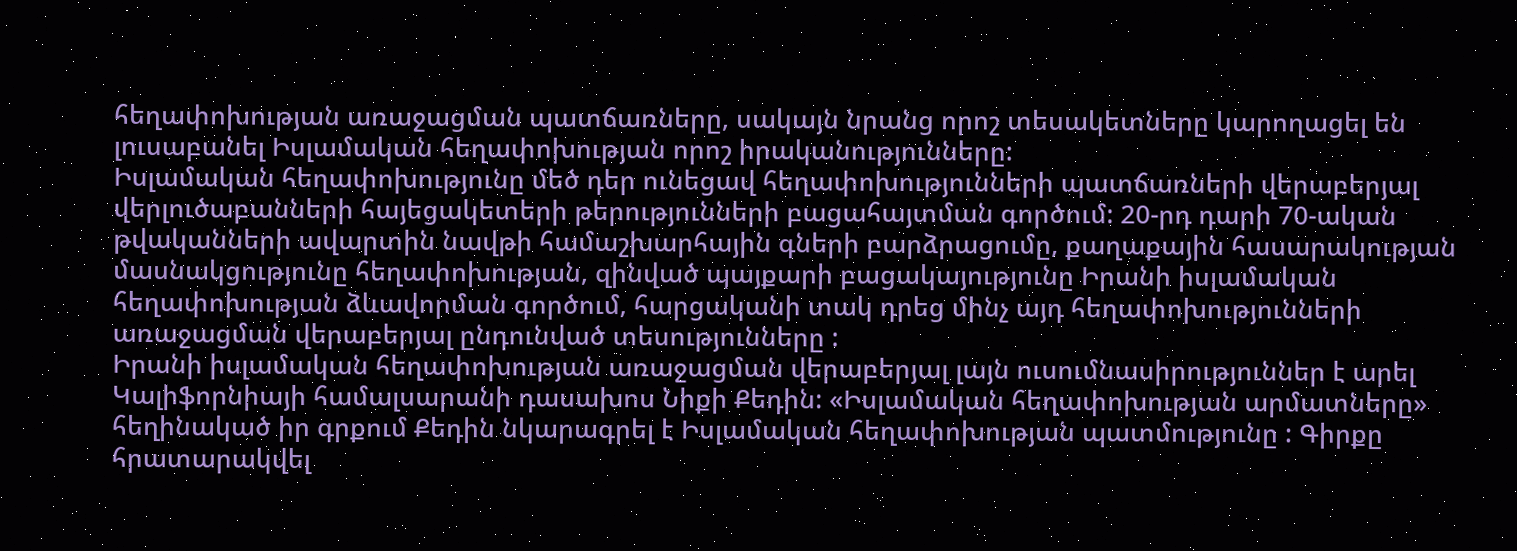հեղափոխության առաջացման պատճառները, սակայն նրանց որոշ տեսակետները կարողացել են լուսաբանել Իսլամական հեղափոխության որոշ իրականությունները:
Իսլամական հեղափոխությունը մեծ դեր ունեցավ հեղափոխությունների պատճառների վերաբերյալ վերլուծաբանների հայեցակետերի թերությունների բացահայտման գործում: 20-րդ դարի 70-ական թվականների ավարտին նավթի համաշխարհային գների բարձրացումը, քաղաքային հասարակության մասնակցությունը հեղափոխության, զինված պայքարի բացակայությունը Իրանի իսլամական հեղափոխության ձևավորման գործում, հարցականի տակ դրեց մինչ այդ հեղափոխությունների առաջացման վերաբերյալ ընդունված տեսությունները :
Իրանի իսլամական հեղափոխության առաջացման վերաբերյալ լայն ուսումնասիրություններ է արել Կալիֆորնիայի համալսարանի դասախոս Նիքի Քեդին: «Իսլամական հեղափոխության արմատները» հեղինակած իր գրքում Քեդին նկարագրել է Իսլամական հեղափոխության պատմությունը : Գիրքը հրատարակվել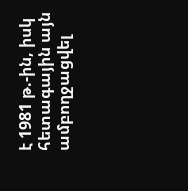է 1981 թ.-ին, իսկ հետագային այն ամբողջացվել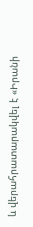և վերահրատարակվել է «Իրանի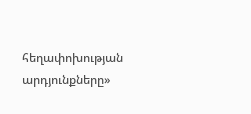հեղափոխության արդյունքները»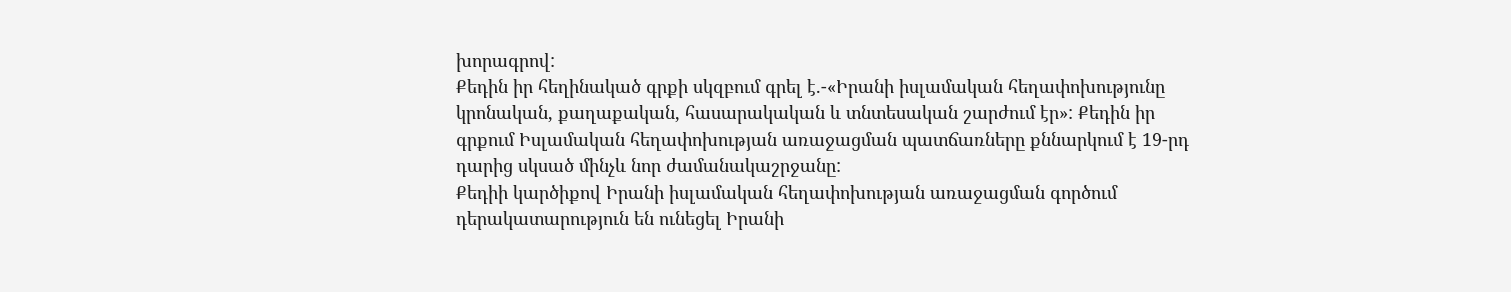խորագրով:
Քեդին իր հեղինակած գրքի սկզբում գրել է.-«Իրանի իսլամական հեղափոխությունը կրոնական, քաղաքական, հասարակական և տնտեսական շարժում էր»: Քեդին իր գրքում Իսլամական հեղափոխության առաջացման պատճառները քննարկում է 19-րդ դարից սկսած մինչև նոր ժամանակաշրջանը:
Քեդիի կարծիքով Իրանի իսլամական հեղափոխության առաջացման գործում դերակատարություն են ունեցել Իրանի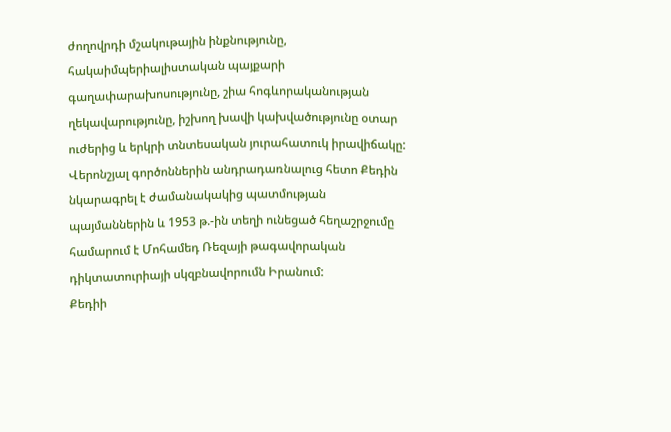ժողովրդի մշակութային ինքնությունը, հակաիմպերիալիստական պայքարի գաղափարախոսությունը, շիա հոգևորականության ղեկավարությունը, իշխող խավի կախվածությունը օտար ուժերից և երկրի տնտեսական յուրահատուկ իրավիճակը:
Վերոնշյալ գործոններին անդրադառնալուց հետո Քեդին նկարագրել է ժամանակակից պատմության պայմաններին և 1953 թ.-ին տեղի ունեցած հեղաշրջումը համարում է Մոհամեդ Ռեզայի թագավորական դիկտատուրիայի սկզբնավորումն Իրանում:
Քեդիի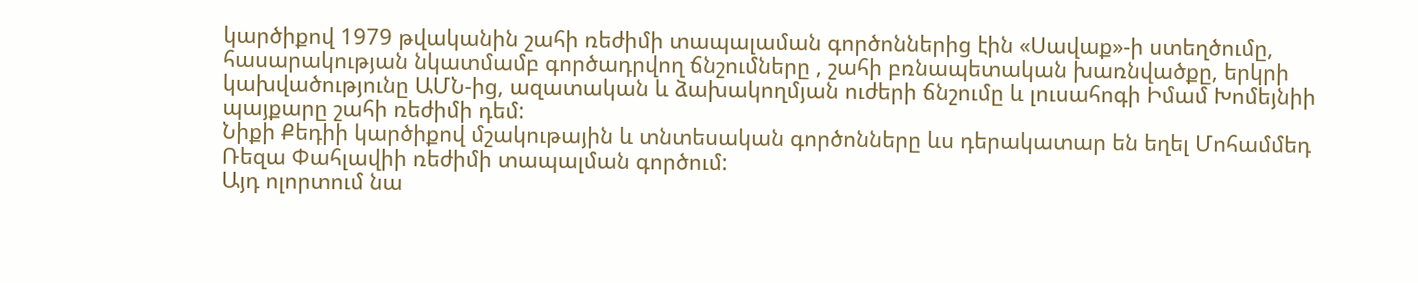կարծիքով 1979 թվականին շահի ռեժիմի տապալաման գործոններից էին «Սավաք»-ի ստեղծումը, հասարակության նկատմամբ գործադրվող ճնշումները , շահի բռնապետական խառնվածքը, երկրի կախվածությունը ԱՄՆ-ից, ազատական և ձախակողմյան ուժերի ճնշումը և լուսահոգի Իմամ Խոմեյնիի պայքարը շահի ռեժիմի դեմ:
Նիքի Քեդիի կարծիքով մշակութային և տնտեսական գործոնները ևս դերակատար են եղել Մոհամմեդ Ռեզա Փահլավիի ռեժիմի տապալման գործում:
Այդ ոլորտում նա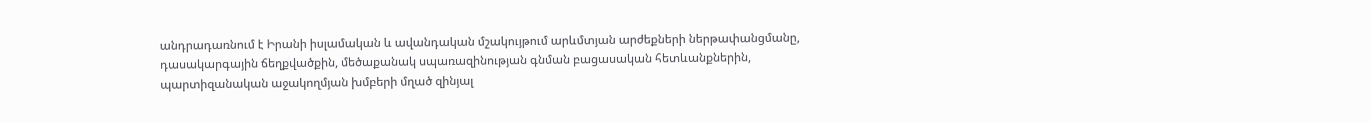անդրադառնում է Իրանի իսլամական և ավանդական մշակույթում արևմտյան արժեքների ներթափանցմանը, դասակարգային ճեղքվածքին, մեծաքանակ սպառազինության գնման բացասական հետևանքներին, պարտիզանական աջակողմյան խմբերի մղած զինյալ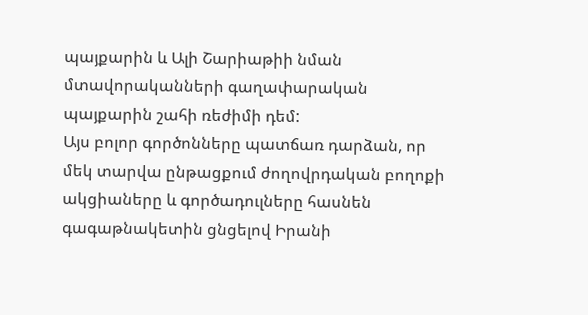պայքարին և Ալի Շարիաթիի նման մտավորականների գաղափարական պայքարին շահի ռեժիմի դեմ:
Այս բոլոր գործոնները պատճառ դարձան, որ մեկ տարվա ընթացքում ժողովրդական բողոքի ակցիաները և գործադուլները հասնեն գագաթնակետին ցնցելով Իրանի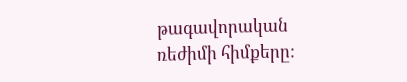թագավորական ռեժիմի հիմքերը: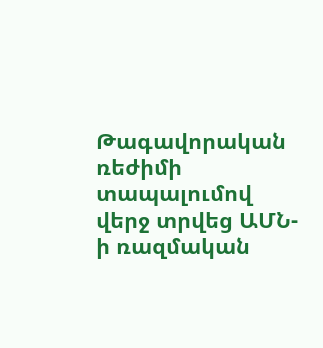Թագավորական ռեժիմի տապալումով վերջ տրվեց ԱՄՆ-ի ռազմական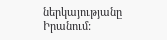ներկայությանը Իրանում: